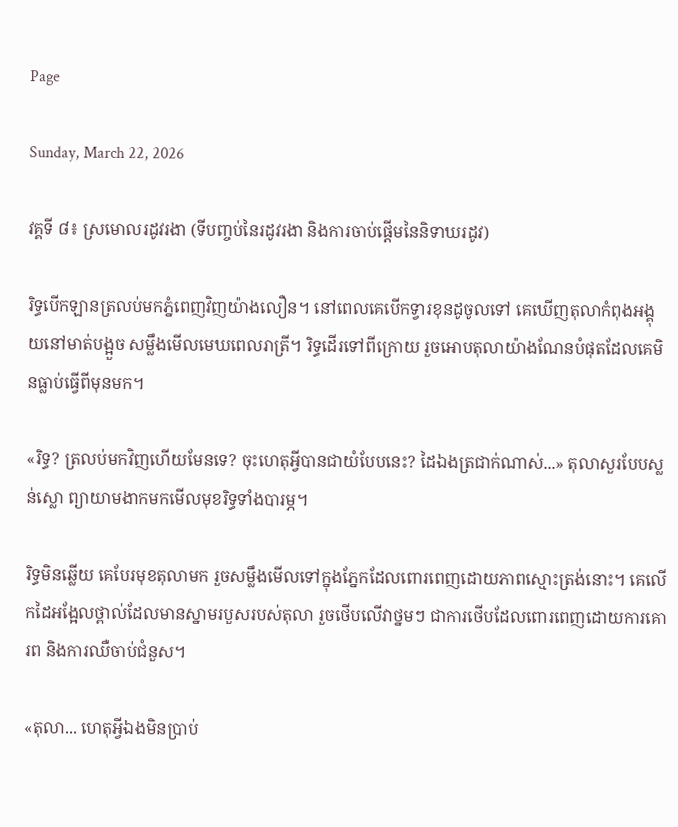Page

Sunday, March 22, 2026

វគ្គទី ៨៖ ស្រមោលរដូវរងា (ទីបញ្ចប់នៃរដូវរងា និងការចាប់ផ្តើមនៃនិទាឃរដូវ)

រិទ្ធបើកឡានត្រលប់មកភ្នំពេញវិញយ៉ាងលឿន។ នៅពេលគេបើកទ្វារខុនដូចូលទៅ គេឃើញតុលាកំពុងអង្គុយនៅមាត់បង្អួច សម្លឹងមើលមេឃពេលរាត្រី។ រិទ្ធដើរទៅពីក្រោយ រួចអោបតុលាយ៉ាងណែនបំផុតដែលគេមិនធ្លាប់ធ្វើពីមុនមក។

«រិទ្ធ? ត្រលប់មកវិញហើយមែនទេ? ចុះហេតុអ្វីបានជាយំបែបនេះ? ដៃឯងត្រជាក់ណាស់...» តុលាសួរបែបស្លន់ស្លោ ព្យាយាមងាកមកមើលមុខរិទ្ធទាំងបារម្ភ។

រិទ្ធមិនឆ្លើយ គេបែរមុខតុលាមក រួចសម្លឹងមើលទៅក្នុងភ្នែកដែលពោរពេញដោយភាពស្មោះត្រង់នោះ។ គេលើកដៃអង្អែលថ្ពាល់ដែលមានស្នាមរបួសរបស់តុលា រួចថើបលើវាថ្នមៗ ជាការថើបដែលពោរពេញដោយការគោរព និងការឈឺចាប់ជំនួស។

«តុលា... ហេតុអ្វីឯងមិនប្រាប់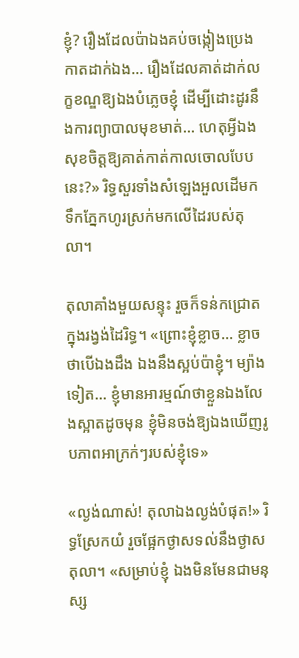ខ្ញុំ? រឿងដែលប៉ាឯងគប់ចង្កៀងប្រេងកាតដាក់ឯង... រឿងដែលគាត់ដាក់លក្ខខណ្ឌឱ្យឯងបំភ្លេចខ្ញុំ ដើម្បីដោះដូរនឹងការព្យាបាលមុខមាត់... ហេតុអ្វីឯងសុខចិត្តឱ្យគាត់កាត់កាលចោលបែបនេះ?» រិទ្ធសួរទាំងសំឡេងអួលដើមក ទឹកភ្នែកហូរស្រក់មកលើដៃរបស់តុលា។

តុលាគាំងមួយសន្ទុះ រួចក៏ទន់កជ្រោតក្នុងរង្វង់ដៃរិទ្ធ។ «ព្រោះខ្ញុំខ្លាច... ខ្លាចថាបើឯងដឹង ឯងនឹងស្អប់ប៉ាខ្ញុំ។ ម្យ៉ាងទៀត... ខ្ញុំមានអារម្មណ៍ថាខ្លួនឯងលែងស្អាតដូចមុន ខ្ញុំមិនចង់ឱ្យឯងឃើញរូបភាពអាក្រក់ៗរបស់ខ្ញុំទេ»

«ល្ងង់ណាស់! តុលាឯងល្ងង់បំផុត!» រិទ្ធស្រែកយំ រួចផ្អែកថ្ងាសទល់នឹងថ្ងាសតុលា។ «សម្រាប់ខ្ញុំ ឯងមិនមែនជាមនុស្ស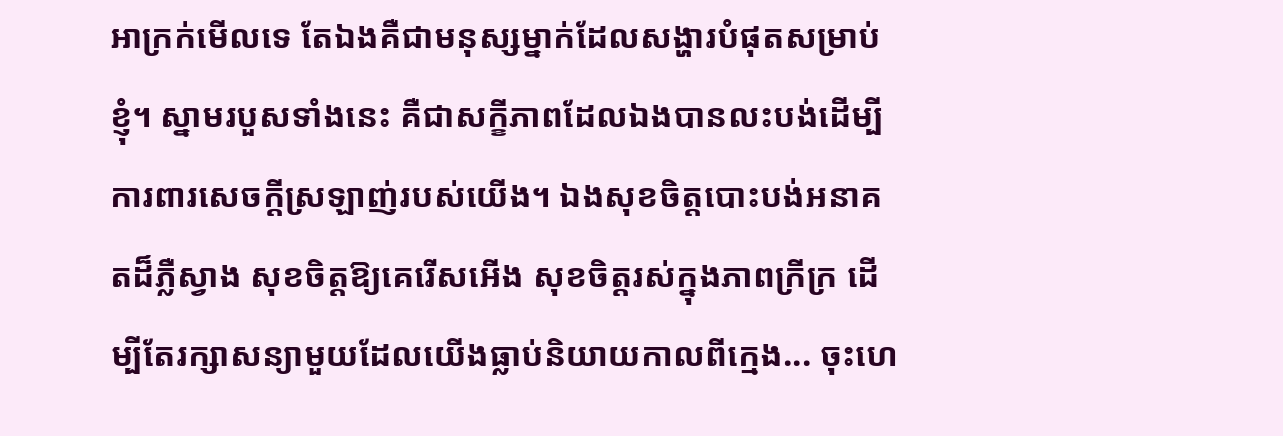អាក្រក់មើលទេ តែឯងគឺជាមនុស្សម្នាក់ដែលសង្ហារបំផុតសម្រាប់ខ្ញុំ។ ស្នាមរបួសទាំងនេះ គឺជាសក្ខីភាពដែលឯងបានលះបង់ដើម្បីការពារសេចក្តីស្រឡាញ់របស់យើង។ ឯងសុខចិត្តបោះបង់អនាគតដ៏ភ្លឺស្វាង សុខចិត្តឱ្យគេរើសអើង សុខចិត្តរស់ក្នុងភាពក្រីក្រ ដើម្បីតែរក្សាសន្យាមួយដែលយើងធ្លាប់និយាយកាលពីក្មេង... ចុះហេ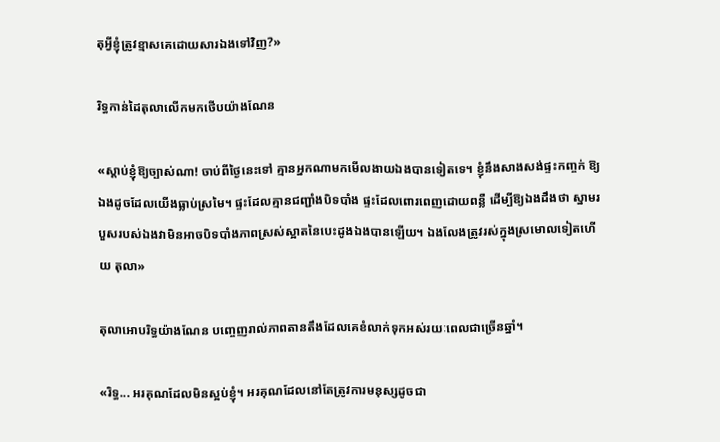តុអ្វីខ្ញុំត្រូវខ្មាសគេដោយសារឯងទៅវិញ?»

រិទ្ធកាន់ដៃតុលាលើកមកថើបយ៉ាងណែន

«ស្តាប់ខ្ញុំឱ្យច្បាស់ណា! ចាប់ពីថ្ងៃនេះទៅ គ្មានអ្នកណាមកមើលងាយឯងបានទៀតទេ។ ខ្ញុំនឹងសាងសង់ផ្ទះកញ្ចក់ ឱ្យឯងដូចដែលយើងធ្លាប់ស្រមៃ។ ផ្ទះដែលគ្មានជញ្ជាំងបិទបាំង ផ្ទះដែលពោរពេញដោយពន្លឺ ដើម្បីឱ្យឯងដឹងថា ស្នាមរបួសរបស់ឯងវាមិនអាចបិទបាំងភាពស្រស់ស្អាតនៃបេះដូងឯងបានឡើយ។ ឯងលែងត្រូវរស់ក្នុងស្រមោលទៀតហើយ តុលា»

តុលាអោបរិទ្ធយ៉ាងណែន បញ្ចេញរាល់ភាពតានតឹងដែលគេខំលាក់ទុកអស់រយៈពេលជាច្រើនឆ្នាំ។

«រិទ្ធ... អរគុណដែលមិនស្អប់ខ្ញុំ។ អរគុណដែលនៅតែត្រូវការមនុស្សដូចជា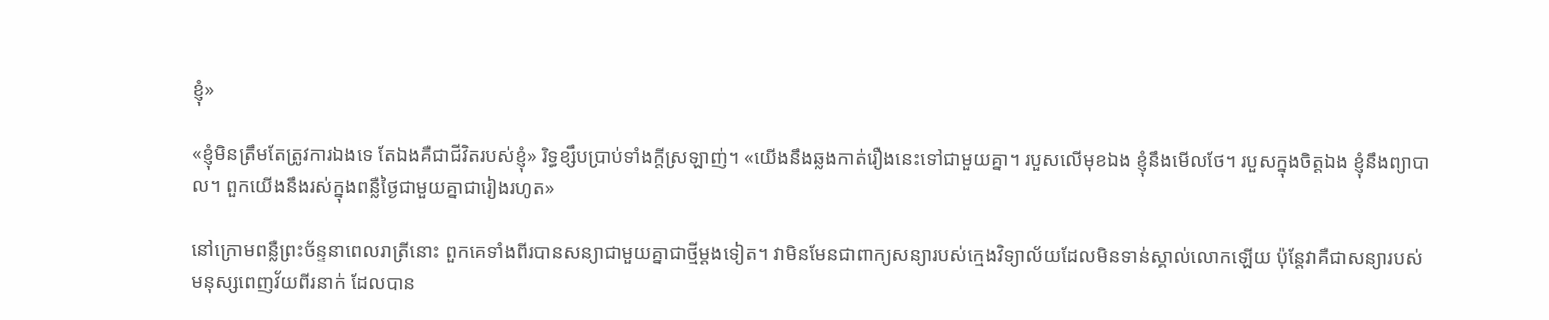ខ្ញុំ»

«ខ្ញុំមិនត្រឹមតែត្រូវការឯងទេ តែឯងគឺជាជីវិតរបស់ខ្ញុំ» រិទ្ធខ្សឹបប្រាប់ទាំងក្តីស្រឡាញ់។ «យើងនឹងឆ្លងកាត់រឿងនេះទៅជាមួយគ្នា។ របួសលើមុខឯង ខ្ញុំនឹងមើលថែ។ របួសក្នុងចិត្តឯង ខ្ញុំនឹងព្យាបាល។ ពួកយើងនឹងរស់ក្នុងពន្លឺថ្ងៃជាមួយគ្នាជារៀងរហូត»

នៅក្រោមពន្លឺព្រះច័ន្ទនាពេលរាត្រីនោះ ពួកគេទាំងពីរបានសន្យាជាមួយគ្នាជាថ្មីម្តងទៀត។ វាមិនមែនជាពាក្យសន្យារបស់ក្មេងវិទ្យាល័យដែលមិនទាន់ស្គាល់លោកឡើយ ប៉ុន្តែវាគឺជាសន្យារបស់មនុស្សពេញវ័យពីរនាក់ ដែលបាន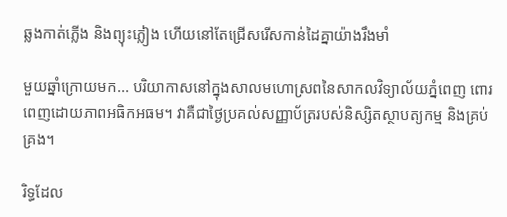ឆ្លងកាត់ភ្លើង និងព្យុះភ្លៀង ហើយនៅតែជ្រើសរើសកាន់ដៃគ្នាយ៉ាងរឹងមាំ

មួយឆ្នាំក្រោយមក... បរិយាកាសនៅក្នុងសាលមហោស្រពនៃសាកលវិទ្យាល័យភ្នំពេញ ពោរពេញដោយភាពអធិកអធម។ វាគឺជាថ្ងៃប្រគល់សញ្ញាប័ត្ររបស់និស្សិតស្ថាបត្យកម្ម និងគ្រប់គ្រង។

រិទ្ធដែល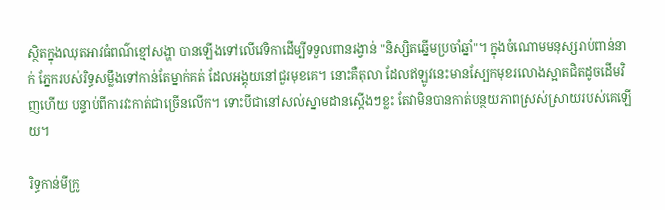ស្ថិតក្នុងឈុតអាវធំពណ៌ខ្មៅសង្ហា បានឡើងទៅលើវេទិកាដើម្បីទទួលពានរង្វាន់ "និស្សិតឆ្នើមប្រចាំឆ្នាំ"។ ក្នុងចំណោមមនុស្សរាប់ពាន់នាក់ ភ្នែករបស់រិទ្ធសម្លឹងទៅកាន់តែម្នាក់គត់ ដែលអង្គុយនៅជួរមុខគេ។ នោះគឺតុលា ដែលឥឡូវនេះមានស្បែកមុខរលោងស្អាតជិតដូចដើមវិញហើយ បន្ទាប់ពីការវះកាត់ជាច្រើនលើក។ ទោះបីជានៅសល់ស្នាមដានស្តើងៗខ្លះ តែវាមិនបានកាត់បន្ថយភាពស្រស់ស្រាយរបស់គេឡើយ។

រិទ្ធកាន់មីក្រូ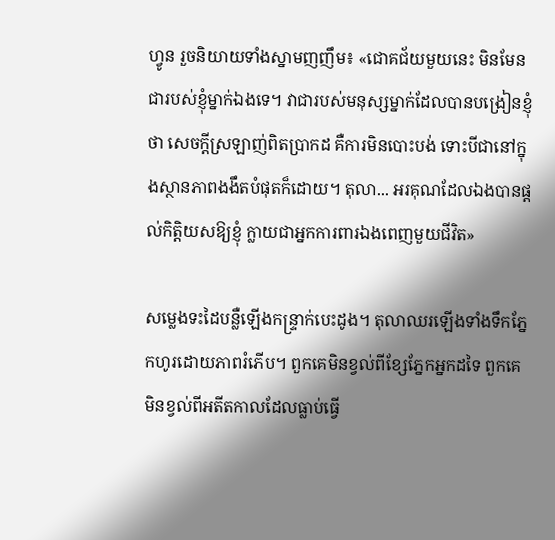ហ្វូន រួចនិយាយទាំងស្នាមញញឹម៖ «ជោគជ័យមួយនេះ មិនមែនជារបស់ខ្ញុំម្នាក់ឯងទេ។ វាជារបស់មនុស្សម្នាក់ដែលបានបង្រៀនខ្ញុំថា សេចក្តីស្រឡាញ់ពិតប្រាកដ គឺការមិនបោះបង់ ទោះបីជានៅក្នុងស្ថានភាពងងឹតបំផុតក៏ដោយ។ តុលា... អរគុណដែលឯងបានផ្តល់កិត្តិយសឱ្យខ្ញុំ ក្លាយជាអ្នកការពារឯងពេញមួយជីវិត»

សម្លេងទះដៃបន្លឺឡើងកន្ទ្រាក់បេះដូង។ តុលាឈរឡើងទាំងទឹកភ្នែកហូរដោយភាពរំភើប។ ពួកគេមិនខ្វល់ពីខ្សែភ្នែកអ្នកដទៃ ពួកគេមិនខ្វល់ពីអតីតកាលដែលធ្លាប់ធ្វើ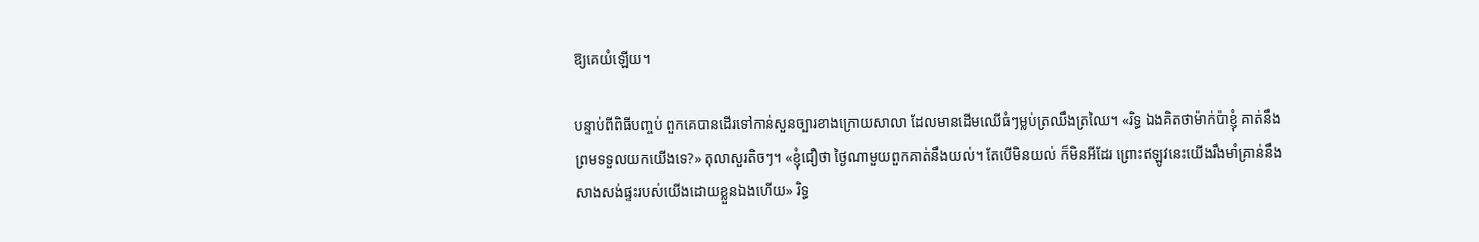ឱ្យគេយំឡើយ។

បន្ទាប់ពីពិធីបញ្ចប់ ពួកគេបានដើរទៅកាន់សួនច្បារខាងក្រោយសាលា ដែលមានដើមឈើធំៗម្លប់ត្រឈឹងត្រឈៃ។ «រិទ្ធ ឯងគិតថាម៉ាក់ប៉ាខ្ញុំ គាត់នឹងព្រមទទួលយកយើងទេ?» តុលាសួរតិចៗ។ «ខ្ញុំជឿថា ថ្ងៃណាមួយពួកគាត់នឹងយល់។ តែបើមិនយល់ ក៏មិនអីដែរ ព្រោះឥឡូវនេះយើងរឹងមាំគ្រាន់នឹងសាងសង់ផ្ទះរបស់យើងដោយខ្លួនឯងហើយ» រិទ្ធ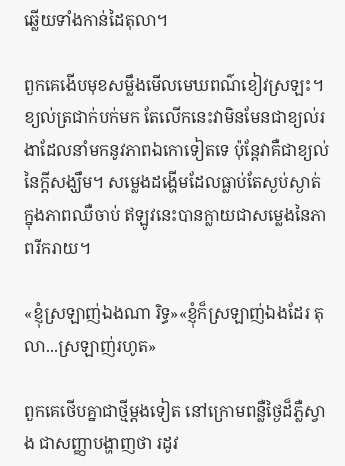ឆ្លើយទាំងកាន់ដៃតុលា។

ពួកគេងើបមុខសម្លឹងមើលមេឃពណ៌ខៀវស្រឡះ។ ខ្យល់ត្រជាក់បក់មក តែលើកនេះវាមិនមែនជាខ្យល់រងាដែលនាំមកនូវភាពឯកោទៀតទេ ប៉ុន្តែវាគឺជាខ្យល់នៃក្តីសង្ឃឹម។ សម្លេងដង្ហើមដែលធ្លាប់តែស្ងប់ស្ងាត់ក្នុងភាពឈឺចាប់ ឥឡូវនេះបានក្លាយជាសម្លេងនៃភាពរីករាយ។

«ខ្ញុំស្រឡាញ់ឯងណា រិទ្ធ»«ខ្ញុំក៏ស្រឡាញ់ឯងដែរ តុលា...ស្រឡាញ់រហូត»

ពួកគេថើបគ្នាជាថ្មីម្តងទៀត នៅក្រោមពន្លឺថ្ងៃដ៏ភ្លឺស្វាង ជាសញ្ញាបង្ហាញថា រដូវ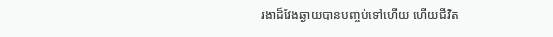រងាដ៏វែងឆ្ងាយបានបញ្ចប់ទៅហើយ ហើយជីវិត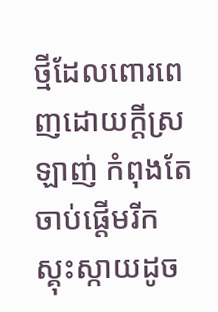ថ្មីដែលពោរពេញដោយក្តីស្រឡាញ់ កំពុងតែចាប់ផ្តើមរីកស្គុះស្កាយដូច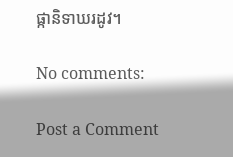ផ្កានិទាឃរដូវ។

No comments:

Post a Comment